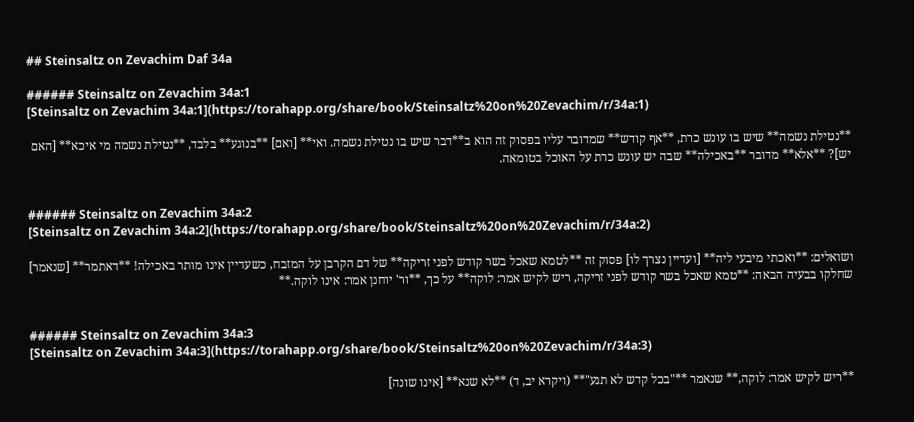## Steinsaltz on Zevachim Daf 34a

###### Steinsaltz on Zevachim 34a:1
[Steinsaltz on Zevachim 34a:1](https://torahapp.org/share/book/Steinsaltz%20on%20Zevachim/r/34a:1)

**נטילת נשמה** שיש בו עונש כרת, **אף קודש** שמדובר עליו בפסוק זה הוא ב**דבר שיש בו נטילת נשמה. ואי** [ואם] **בנוגע** בלבד, **נטילת נשמה מי איכא** [האם יש]? **אלא** מדובר **באכילה** שבה יש עונש כרת על האוכל בטומאה.


###### Steinsaltz on Zevachim 34a:2
[Steinsaltz on Zevachim 34a:2](https://torahapp.org/share/book/Steinsaltz%20on%20Zevachim/r/34a:2)

ושואלים: **ואכתי מיבעי ליה** [ועדיין נצרך לו] פסוק זה **לטמא שאכל בשר קודש לפני זריקה** של דם הקרבן על המזבח, כשעדיין אינו מותר באכילה! **דאתמר** [שנאמר] שחלקו בבעיה הבאה: **טמא שאכל בשר קודש לפני זריקה, ריש לקיש אמר: לוקה** על כך, **ור' יוחנן אמר: אינו לוקה.**


###### Steinsaltz on Zevachim 34a:3
[Steinsaltz on Zevachim 34a:3](https://torahapp.org/share/book/Steinsaltz%20on%20Zevachim/r/34a:3)

**ריש לקיש אמר: לוקה,** שנאמר **"בכל קדש לא תגע"** (ויקרא יב, ד) **לא שנא** [אינו שונה]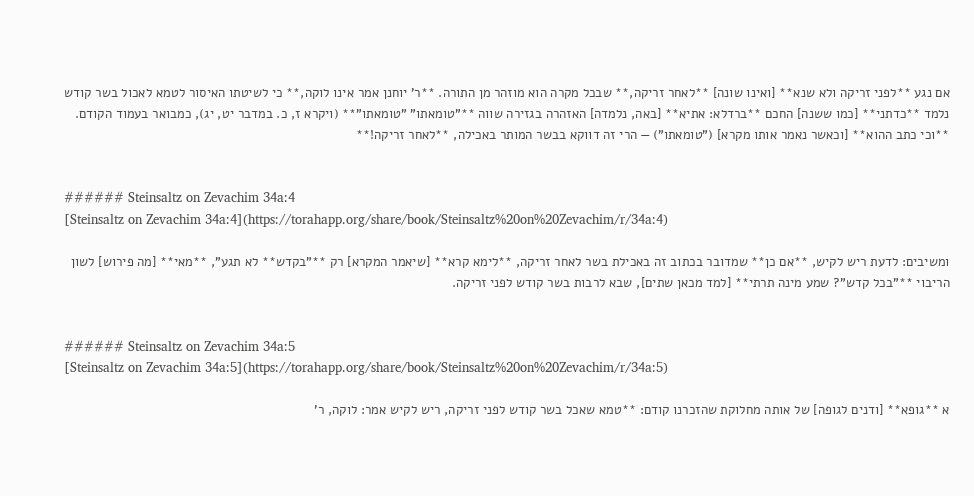אם נגע **לפני זריקה ולא שנא** [ואינו שונה] **לאחר זריקה,** שבכל מקרה הוא מוזהר מן התורה. **ר' יוחנן אמר אינו לוקה,** כי לשיטתו האיסור לטמא לאכול בשר קודש נלמד **כדתני** [כמו ששנה] החכם **ברדלא: אתיא** [באה, נלמדה] האזהרה בגזירה שווה **"טומאתו" "טומאתו"** (ויקרא ז, כ. במדבר יט, יג), כמבואר בעמוד הקודם. **וכי כתב ההוא** [וכאשר נאמר אותו מקרא] ("טומאתו") — הרי זה דווקא בבשר המותר באכילה, **לאחר זריקה!**


###### Steinsaltz on Zevachim 34a:4
[Steinsaltz on Zevachim 34a:4](https://torahapp.org/share/book/Steinsaltz%20on%20Zevachim/r/34a:4)

ומשיבים: לדעת ריש לקיש, **אם כן** שמדובר בכתוב זה באכילת בשר לאחר זריקה, **לימא קרא** [שיאמר המקרא] רק **"בקדש** לא תגע", **מאי** [מה פירוש] לשון הריבוי **"בכל קדש"? שמע מינה תרתי** [למד מכאן שתים], שבא לרבות בשר קודש לפני זריקה.


###### Steinsaltz on Zevachim 34a:5
[Steinsaltz on Zevachim 34a:5](https://torahapp.org/share/book/Steinsaltz%20on%20Zevachim/r/34a:5)

א **גופא** [ודנים לגופה] של אותה מחלוקת שהזכרנו קודם: **טמא שאכל בשר קודש לפני זריקה, ריש לקיש אמר: לוקה, ר'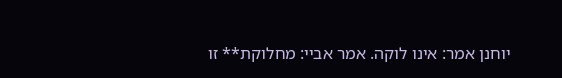יוחנן אמר: אינו לוקה. אמר אביי: מחלוקת** זו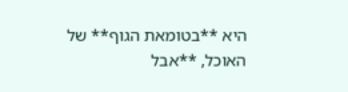היא **בטומאת הגוף** של האוכל, **אבל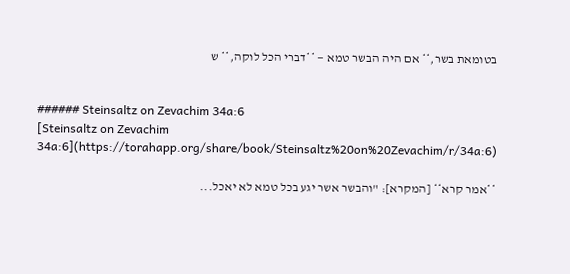בטומאת בשר,** אם היה הבשר טמא — **דברי הכל לוקה,** ש


###### Steinsaltz on Zevachim 34a:6
[Steinsaltz on Zevachim 34a:6](https://torahapp.org/share/book/Steinsaltz%20on%20Zevachim/r/34a:6)

**אמר קרא** [המקרא]: "והבשר אשר יגע בכל טמא לא יאכל...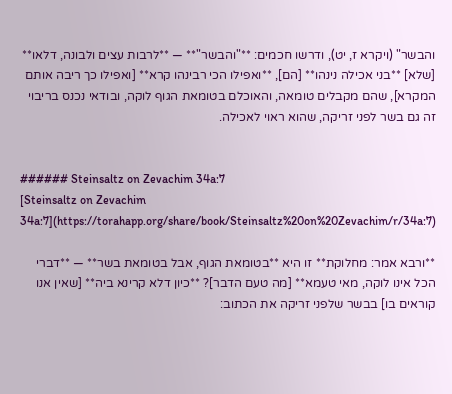והבשר" (ויקרא ז, יט), ודרשו חכמים: **"והבשר"** — **לרבות עצים ולבונה, דלאו** [שלא] **בני אכילה נינהו** [הם], **ואפילו הכי רבינהו קרא** [ואפילו כך ריבה אותם המקרא], שהם מקבלים טומאה, והאוכלם בטומאת הגוף לוקה, ובודאי נכנס בריבוי זה גם בשר לפני זריקה, שהוא ראוי לאכילה.


###### Steinsaltz on Zevachim 34a:7
[Steinsaltz on Zevachim 34a:7](https://torahapp.org/share/book/Steinsaltz%20on%20Zevachim/r/34a:7)

**ורבא אמר: מחלוקת** זו היא **בטומאת הגוף, אבל בטומאת בשר** — **דברי הכל אינו לוקה, מאי טעמא** [מה טעם הדבר]? **כיון דלא קרינא ביה** [שאין אנו קוראים בו] בבשר שלפני זריקה את הכתוב: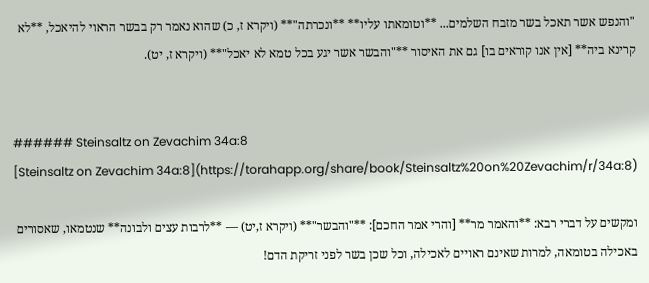"והנפש אשר תאכל בשר מזבח השלמים... **וטומאתו עליו** **ונכרתה"** (ויקרא ז, כ) שהוא נאמר רק בבשר הראוי להיאכל, **לא קרינא ביה** [אין אנו קוראים בו] גם את האיסור **"והבשר אשר יגע בכל טמא לא יאכל"** (ויקרא ז, יט).


###### Steinsaltz on Zevachim 34a:8
[Steinsaltz on Zevachim 34a:8](https://torahapp.org/share/book/Steinsaltz%20on%20Zevachim/r/34a:8)

ומקשים על דברי רבא: **והאמר מר** [והרי אמר החכם]: **"והבשר"** (ויקרא ז,יט) — **לרבות עצים ולבונה** שנטמאו, שאסורים באכילה בטומאה, למרות שאינם ראויים לאכילה, וכל שכן בשר לפני זריקת הדם!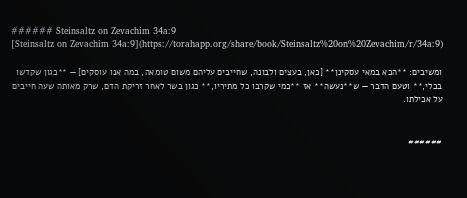###### Steinsaltz on Zevachim 34a:9
[Steinsaltz on Zevachim 34a:9](https://torahapp.org/share/book/Steinsaltz%20on%20Zevachim/r/34a:9)

ומשיבים: **הכא במאי עסקינן** [כאן, בעצים ולבונה, שחייבים עליהם משום טומאה, במה אנו עוסקים] — **כגון שקדשו בכלי,** וטעם הדבר — ש**נעשה** אז **כמי שקרבו כל מתיריו,** כגון בשר לאחר זריקת הדם, שרק מאותה שעה חייבים על אכילתו.


######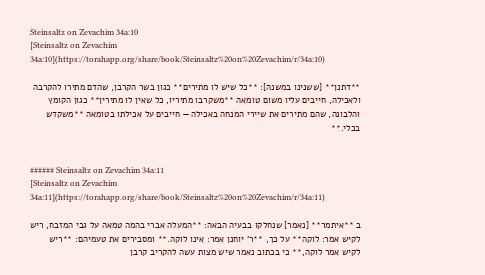Steinsaltz on Zevachim 34a:10
[Steinsaltz on Zevachim 34a:10](https://torahapp.org/share/book/Steinsaltz%20on%20Zevachim/r/34a:10)

**דתנן** [ששנינו במשנה]: **כל שיש לו מתירים** כגון בשר הקרבן, שהדם מתירו להקרבה ולאכילה, חייבים עליו משום טומאה **משקרבו מתיריו, כל שאין לו מתירין** כגון הקומץ והלבונה, שהם מתירים את שיירי המנחה באכילה — חייבים על אכילתו בטומאה **משקדש בכלי.**


###### Steinsaltz on Zevachim 34a:11
[Steinsaltz on Zevachim 34a:11](https://torahapp.org/share/book/Steinsaltz%20on%20Zevachim/r/34a:11)

ב **איתמר** [נאמר] שנחלקו בבעיה הבאה: **המעלה אברי בהמה טמאה על גבי המזבח, ריש לקיש אמר: לוקה** על כך, **ר' יוחנן אמר: אינו לוקה.** ומסבירים את טעמיהם: **ריש לקיש אמר לוקה,** כי בכתוב נאמר שיש מצות עשה להקריב קרבן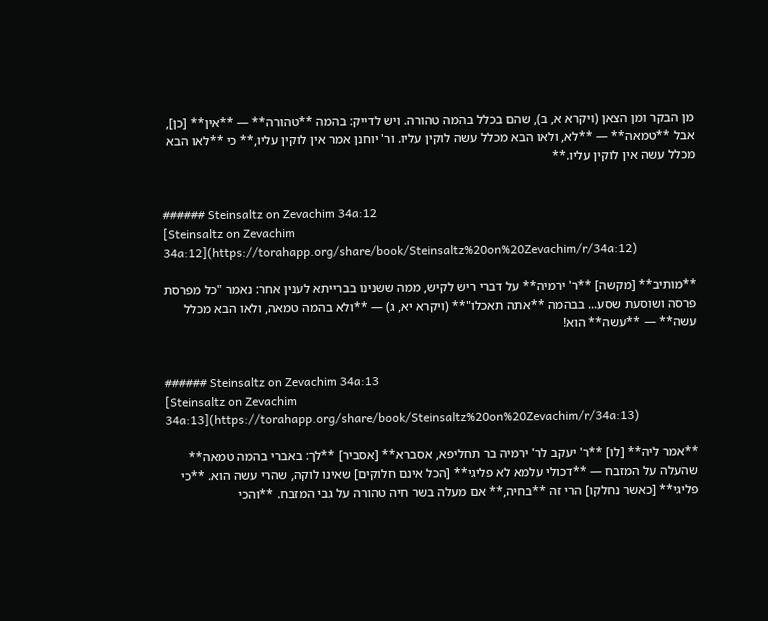מן הבקר ומן הצאן (ויקרא א, ב), שהם בכלל בהמה טהורה. ויש לדייק: בהמה **טהורה** — **אין** [כן], אבל **טמאה** — **לא, ולאו הבא מכלל עשה לוקין עליו. ור' יוחנן אמר אין לוקין עליו,** כי **לאו הבא מכלל עשה אין לוקין עליו.**


###### Steinsaltz on Zevachim 34a:12
[Steinsaltz on Zevachim 34a:12](https://torahapp.org/share/book/Steinsaltz%20on%20Zevachim/r/34a:12)

**מותיב** [מקשה] **ר' ירמיה** על דברי ריש לקיש, ממה ששנינו בברייתא לענין אחר: נאמר "כל מפרסת פרסה ושוסעת שסע... בבהמה **אתה תאכלו"** (ויקרא יא, ג) — **ולא בהמה טמאה, ולאו הבא מכלל עשה** — **עשה** הוא!


###### Steinsaltz on Zevachim 34a:13
[Steinsaltz on Zevachim 34a:13](https://torahapp.org/share/book/Steinsaltz%20on%20Zevachim/r/34a:13)

**אמר ליה** [לו] **ר' יעקב לר' ירמיה בר תחליפא, אסברא** [אסביר] **לך: באברי בהמה טמאה** שהעלה על המזבח — **דכולי עלמא לא פליגי** [הכל אינם חלוקים] שאינו לוקה, שהרי עשה הוא. **כי פליגי** [כאשר נחלקו] הרי זה **בחיה,** אם מעלה בשר חיה טהורה על גבי המזבח. **והכי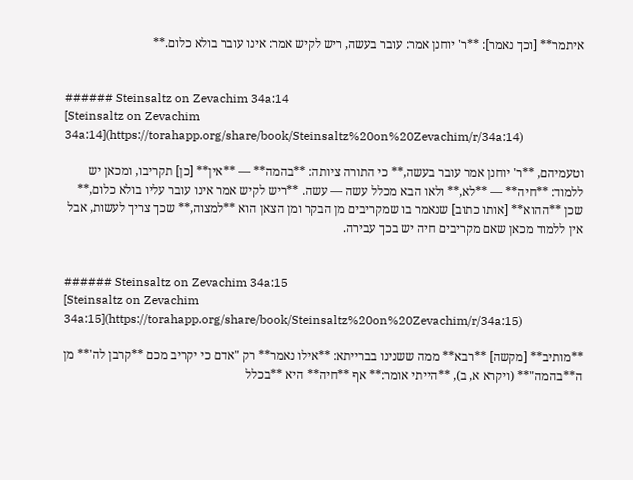איתמר** [וכך נאמר]: **ר' יוחנן אמר: עובר בעשה, ריש לקיש אמר: אינו עובר בולא כלום.**


###### Steinsaltz on Zevachim 34a:14
[Steinsaltz on Zevachim 34a:14](https://torahapp.org/share/book/Steinsaltz%20on%20Zevachim/r/34a:14)

וטעמיהם, **ר' יוחנן אמר עובר בעשה,** כי התורה ציותה: **בהמה** — **אין** [כן] תקריבו, ומכאן יש ללמוד: **חיה** — **לא,** ולאו הבא מכלל עשה — עשה. **ריש לקיש אמר אינו עובר עליו בולא כלום,** שכן **ההוא** [אותו כתוב] שנאמר בו שמקריבים מן הבקר ומן הצאן הוא **למצוה,** שכך צריך לעשות, אבל אין ללמוד מכאן שאם מקריבים חיה יש בכך עבירה.


###### Steinsaltz on Zevachim 34a:15
[Steinsaltz on Zevachim 34a:15](https://torahapp.org/share/book/Steinsaltz%20on%20Zevachim/r/34a:15)

**מותיב** [מקשה] **רבא** ממה ששנינו בברייתא: **אילו נאמר** רק "אדם כי יקריב מכם **קרבן לה'** מן ה**בהמה"** (ויקרא א, ב), **הייתי אומר:** אף **חיה** היא **בכלל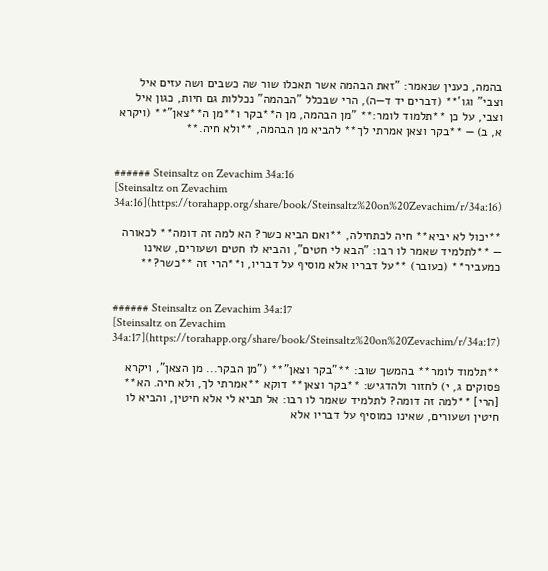בהמה, כענין שנאמר: "זאת הבהמה אשר תאכלו שור שה כשבים ושה עזים איל וצבי" וגו'** (דברים יד ד—ה), הרי שבכלל "הבהמה" נכללות גם חיות, כגון איל וצבי, על כן **תלמוד לומר:** "מן הבהמה, מן ה**בקר ו**מן ה**צאן"** (ויקרא א, ב) — **בקר וצאן אמרתי לך** להביא מן הבהמה, **ולא חיה.**


###### Steinsaltz on Zevachim 34a:16
[Steinsaltz on Zevachim 34a:16](https://torahapp.org/share/book/Steinsaltz%20on%20Zevachim/r/34a:16)

**יכול לא יביא** חיה לכתחילה, **ואם הביא כשר? הא למה זה דומה** לכאורה — **לתלמיד שאמר לו רבו: "הבא לי חטים", והביא לו חטים ושעורים, שאינו כמעביר** (כעובר) **על דבריו אלא מוסיף על דבריו, ו**הרי זה **כשר?**


###### Steinsaltz on Zevachim 34a:17
[Steinsaltz on Zevachim 34a:17](https://torahapp.org/share/book/Steinsaltz%20on%20Zevachim/r/34a:17)

**תלמוד לומר** בהמשך שוב: **"בקר וצאן"** ("מן הבקר... מן הצאן", ויקרא פסוקים ג, י) לחזור ולהדגיש: **בקר וצאן** דוקא **אמרתי לך, ולא חיה. הא** [הרי] **למה זה דומה? לתלמיד שאמר לו רבו: אל תביא לי אלא חיטין, והביא לו חיטין ושעורים, שאינו כמוסיף על דבריו אלא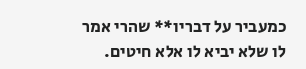כמעביר על דבריו** שהרי אמר לו שלא יביא לו אלא חיטים.